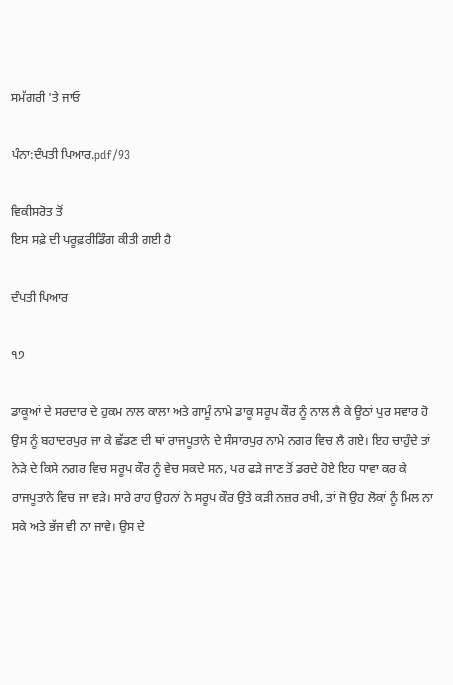ਸਮੱਗਰੀ 'ਤੇ ਜਾਓ

ਪੰਨਾ:ਦੰਪਤੀ ਪਿਆਰ.pdf/93

ਵਿਕੀਸਰੋਤ ਤੋਂ
ਇਸ ਸਫ਼ੇ ਦੀ ਪਰੂਫ਼ਰੀਡਿੰਗ ਕੀਤੀ ਗਈ ਹੈ

ਦੰਪਤੀ ਪਿਆਰ

੧੭

ਡਾਕੂਆਂ ਦੇ ਸਰਦਾਰ ਦੇ ਹੁਕਮ ਨਾਲ ਕਾਲਾ ਅਤੇ ਗਾਮੂੰ ਨਾਮੇ ਡਾਕੂ ਸਰੂਪ ਕੌਰ ਨੂੰ ਨਾਲ ਲੈ ਕੇ ਊਠਾਂ ਪੁਰ ਸਵਾਰ ਹੋ ਉਸ ਨੂੰ ਬਹਾਦਰਪੁਰ ਜਾ ਕੇ ਛੱਡਣ ਦੀ ਥਾਂ ਰਾਜਪੂਤਾਨੇ ਦੇ ਸੰਸਾਰਪੁਰ ਨਾਮੇ ਨਗਰ ਵਿਚ ਲੈ ਗਏ। ਇਹ ਚਾਹੁੰਦੇ ਤਾਂ ਨੇੜੇ ਦੇ ਕਿਸੇ ਨਗਰ ਵਿਚ ਸਰੂਪ ਕੌਰ ਨੂੰ ਵੇਚ ਸਕਦੇ ਸਨ, ਪਰ ਫੜੇ ਜਾਣ ਤੋਂ ਡਰਦੇ ਹੋਏ ਇਹ ਧਾਵਾ ਕਰ ਕੇ ਰਾਜਪੂਤਾਨੇ ਵਿਚ ਜਾ ਵੜੇ। ਸਾਰੇ ਰਾਹ ਉਹਨਾਂ ਨੇ ਸਰੂਪ ਕੌਰ ਉਤੇ ਕੜੀ ਨਜ਼ਰ ਰਖੀ, ਤਾਂ ਜੋ ਉਹ ਲੋਕਾਂ ਨੂੰ ਮਿਲ ਨਾ ਸਕੇ ਅਤੇ ਭੱਜ ਵੀ ਨਾ ਜਾਵੇ। ਉਸ ਦੇ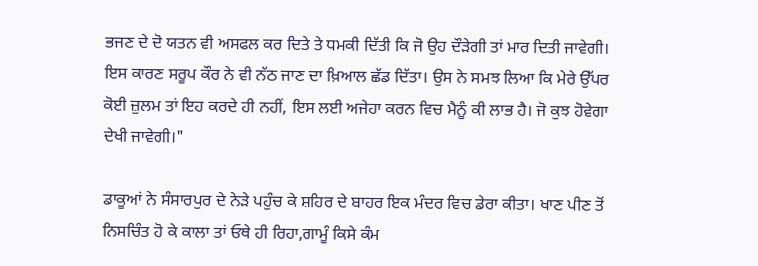ਭਜਣ ਦੇ ਦੋ ਯਤਨ ਵੀ ਅਸਫਲ ਕਰ ਦਿਤੇ ਤੇ ਧਮਕੀ ਦਿੱਤੀ ਕਿ ਜੋ ਉਹ ਦੌੜੇਗੀ ਤਾਂ ਮਾਰ ਦਿਤੀ ਜਾਵੇਗੀ। ਇਸ ਕਾਰਣ ਸਰੂਪ ਕੌਰ ਨੇ ਵੀ ਨੱਠ ਜਾਣ ਦਾ ਖ਼ਿਆਲ ਛੱਡ ਦਿੱਤਾ। ਉਸ ਨੇ ਸਮਝ ਲਿਆ ਕਿ ਮੇਰੇ ਉੱਪਰ ਕੋਈ ਜ਼ੁਲਮ ਤਾਂ ਇਹ ਕਰਦੇ ਹੀ ਨਹੀਂ, ਇਸ ਲਈ ਅਜੇਹਾ ਕਰਨ ਵਿਚ ਮੈਨੂੰ ਕੀ ਲਾਭ ਹੈ। ਜੋ ਕੁਝ ਹੋਵੇਗਾ ਦੇਖੀ ਜਾਵੇਗੀ।"

ਡਾਕੂਆਂ ਨੇ ਸੰਸਾਰਪੁਰ ਦੇ ਨੇੜੇ ਪਹੁੰਚ ਕੇ ਸ਼ਹਿਰ ਦੇ ਬਾਹਰ ਇਕ ਮੰਦਰ ਵਿਚ ਡੇਰਾ ਕੀਤਾ। ਖਾਣ ਪੀਣ ਤੋਂ ਨਿਸਚਿੰਤ ਹੋ ਕੇ ਕਾਲਾ ਤਾਂ ਓਥੇ ਹੀ ਰਿਹਾ,ਗਾਮੂੰ ਕਿਸੇ ਕੰਮ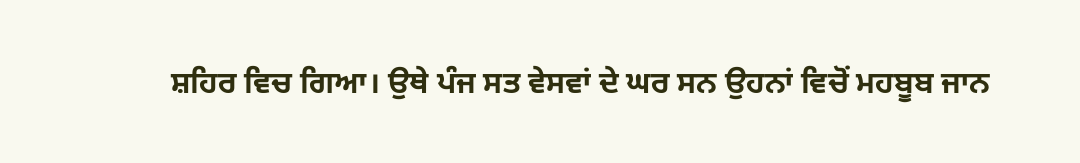ਸ਼ਹਿਰ ਵਿਚ ਗਿਆ। ਉਥੇ ਪੰਜ ਸਤ ਵੇਸਵਾਂ ਦੇ ਘਰ ਸਨ ਉਹਨਾਂ ਵਿਚੋਂ ਮਹਬੂਬ ਜਾਨ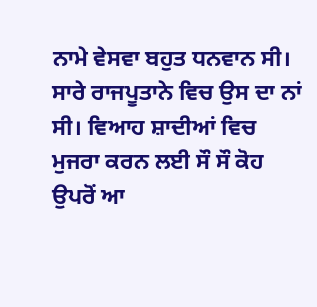ਨਾਮੇ ਵੇਸਵਾ ਬਹੁਤ ਧਨਵਾਨ ਸੀ। ਸਾਰੇ ਰਾਜਪੂਤਾਨੇ ਵਿਚ ਉਸ ਦਾ ਨਾਂ ਸੀ। ਵਿਆਹ ਸ਼ਾਦੀਆਂ ਵਿਚ ਮੁਜਰਾ ਕਰਨ ਲਈ ਸੌ ਸੌ ਕੋਹ ਉਪਰੋਂ ਆ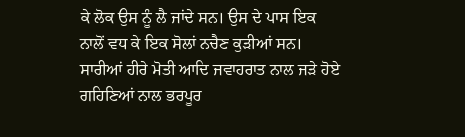ਕੇ ਲੋਕ ਉਸ ਨੂੰ ਲੈ ਜਾਂਦੇ ਸਨ। ਉਸ ਦੇ ਪਾਸ ਇਕ ਨਾਲੋਂ ਵਧ ਕੇ ਇਕ ਸੋਲਾਂ ਨਚੈਣ ਕੁੜੀਆਂ ਸਨ। ਸਾਰੀਆਂ ਹੀਰੇ ਮੋਤੀ ਆਦਿ ਜਵਾਹਰਾਤ ਨਾਲ ਜੜੇ ਹੋਏ ਗਹਿਣਿਆਂ ਨਾਲ ਭਰਪੂਰ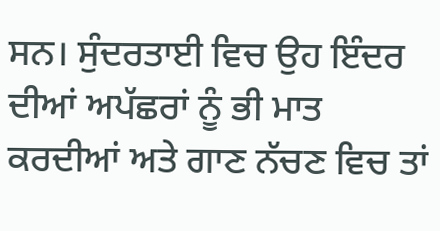ਸਨ। ਸੁੰਦਰਤਾਈ ਵਿਚ ਉਹ ਇੰਦਰ ਦੀਆਂ ਅਪੱਛਰਾਂ ਨੂੰ ਭੀ ਮਾਤ ਕਰਦੀਆਂ ਅਤੇ ਗਾਣ ਨੱਚਣ ਵਿਚ ਤਾਂ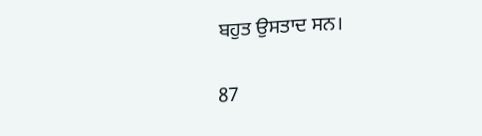ਬਹੁਤ ਉਸਤਾਦ ਸਨ।

87